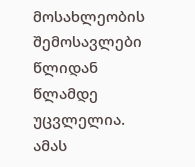მოსახლეობის შემოსავლები წლიდან წლამდე უცვლელია. ამას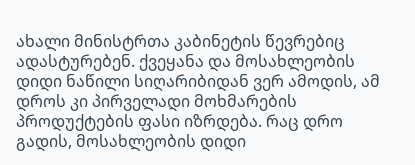ახალი მინისტრთა კაბინეტის წევრებიც ადასტურებენ. ქვეყანა და მოსახლეობის დიდი ნაწილი სიღარიბიდან ვერ ამოდის, ამ დროს კი პირველადი მოხმარების პროდუქტების ფასი იზრდება. რაც დრო გადის, მოსახლეობის დიდი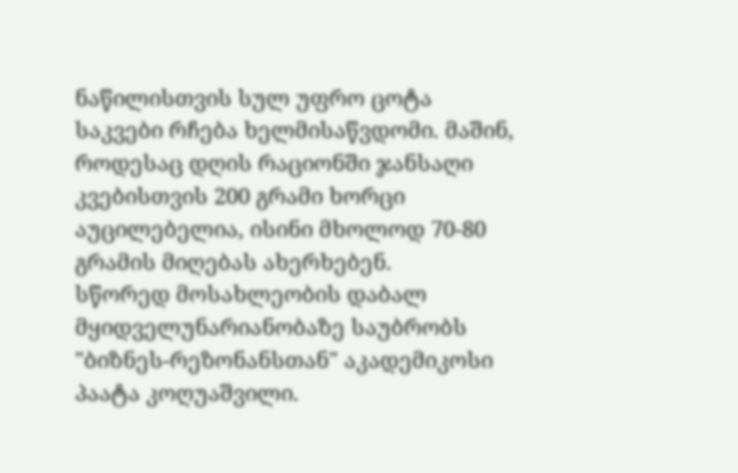ნაწილისთვის სულ უფრო ცოტა საკვები რჩება ხელმისაწვდომი. მაშინ, როდესაც დღის რაციონში ჯანსაღი კვებისთვის 200 გრამი ხორცი აუცილებელია, ისინი მხოლოდ 70-80 გრამის მიღებას ახერხებენ.
სწორედ მოსახლეობის დაბალ მყიდველუნარიანობაზე საუბრობს "ბიზნეს-რეზონანსთან" აკადემიკოსი პაატა კოღუაშვილი.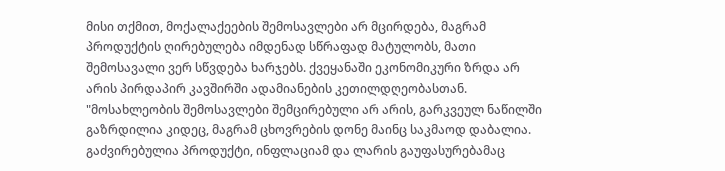მისი თქმით, მოქალაქეების შემოსავლები არ მცირდება, მაგრამ პროდუქტის ღირებულება იმდენად სწრაფად მატულობს, მათი შემოსავალი ვერ სწვდება ხარჯებს. ქვეყანაში ეკონომიკური ზრდა არ არის პირდაპირ კავშირში ადამიანების კეთილდღეობასთან.
"მოსახლეობის შემოსავლები შემცირებული არ არის, გარკვეულ ნაწილში გაზრდილია კიდეც, მაგრამ ცხოვრების დონე მაინც საკმაოდ დაბალია. გაძვირებულია პროდუქტი, ინფლაციამ და ლარის გაუფასურებამაც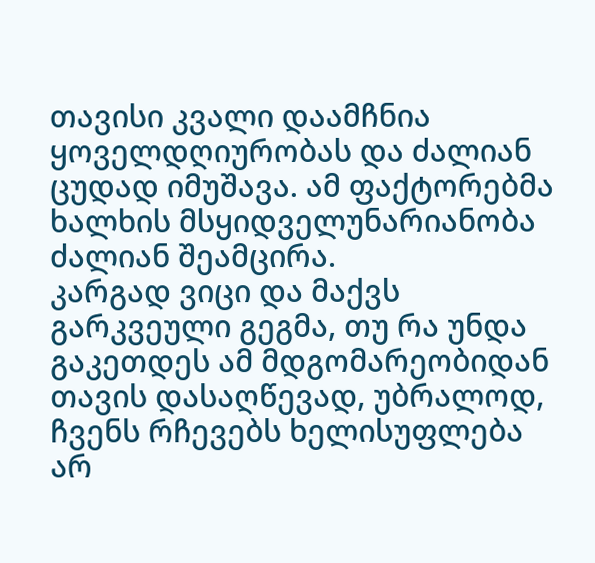თავისი კვალი დაამჩნია ყოველდღიურობას და ძალიან ცუდად იმუშავა. ამ ფაქტორებმა ხალხის მსყიდველუნარიანობა ძალიან შეამცირა.
კარგად ვიცი და მაქვს გარკვეული გეგმა, თუ რა უნდა გაკეთდეს ამ მდგომარეობიდან თავის დასაღწევად, უბრალოდ, ჩვენს რჩევებს ხელისუფლება არ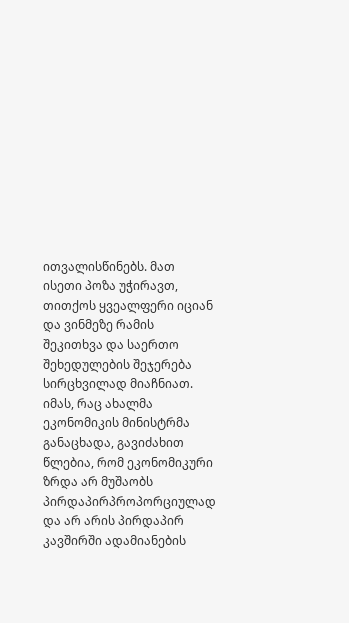ითვალისწინებს. მათ ისეთი პოზა უჭირავთ, თითქოს ყვეალფერი იციან და ვინმეზე რამის შეკითხვა და საერთო შეხედულების შეჯერება სირცხვილად მიაჩნიათ.
იმას, რაც ახალმა ეკონომიკის მინისტრმა განაცხადა, გავიძახით წლებია, რომ ეკონომიკური ზრდა არ მუშაობს პირდაპირპროპორციულად და არ არის პირდაპირ კავშირში ადამიანების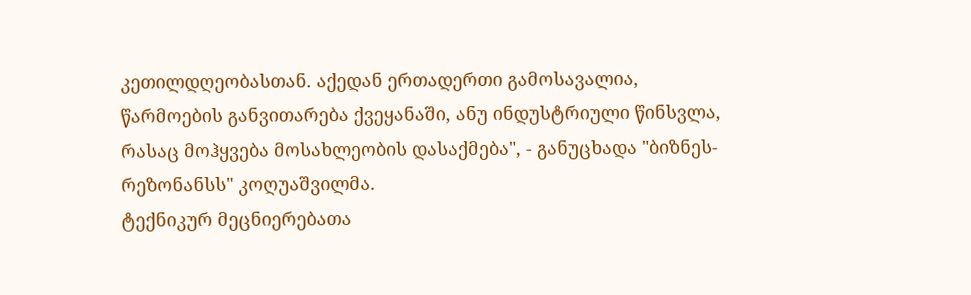კეთილდღეობასთან. აქედან ერთადერთი გამოსავალია, წარმოების განვითარება ქვეყანაში, ანუ ინდუსტრიული წინსვლა, რასაც მოჰყვება მოსახლეობის დასაქმება", - განუცხადა "ბიზნეს-რეზონანსს" კოღუაშვილმა.
ტექნიკურ მეცნიერებათა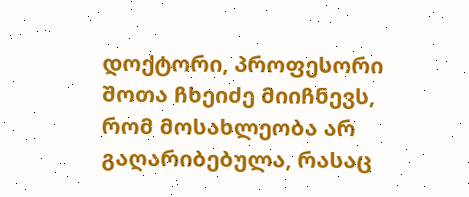დოქტორი, პროფესორი შოთა ჩხეიძე მიიჩნევს, რომ მოსახლეობა არ გაღარიბებულა, რასაც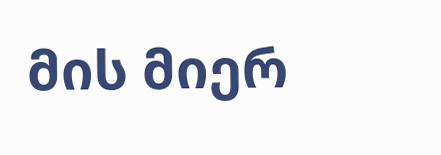მის მიერ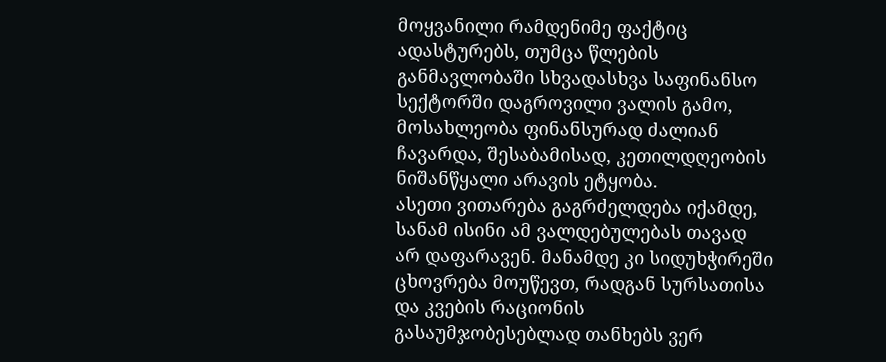მოყვანილი რამდენიმე ფაქტიც ადასტურებს, თუმცა წლების განმავლობაში სხვადასხვა საფინანსო სექტორში დაგროვილი ვალის გამო, მოსახლეობა ფინანსურად ძალიან ჩავარდა, შესაბამისად, კეთილდღეობის ნიშანწყალი არავის ეტყობა.
ასეთი ვითარება გაგრძელდება იქამდე, სანამ ისინი ამ ვალდებულებას თავად არ დაფარავენ. მანამდე კი სიდუხჭირეში ცხოვრება მოუწევთ, რადგან სურსათისა და კვების რაციონის გასაუმჯობესებლად თანხებს ვერ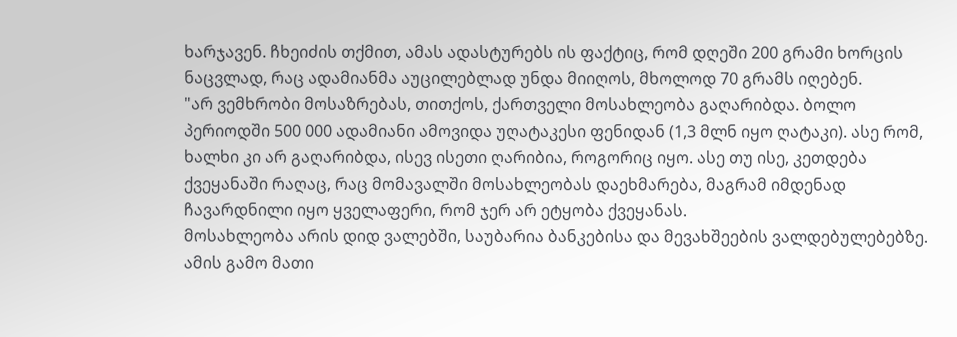ხარჯავენ. ჩხეიძის თქმით, ამას ადასტურებს ის ფაქტიც, რომ დღეში 200 გრამი ხორცის ნაცვლად, რაც ადამიანმა აუცილებლად უნდა მიიღოს, მხოლოდ 70 გრამს იღებენ.
"არ ვემხრობი მოსაზრებას, თითქოს, ქართველი მოსახლეობა გაღარიბდა. ბოლო პერიოდში 500 000 ადამიანი ამოვიდა უღატაკესი ფენიდან (1,3 მლნ იყო ღატაკი). ასე რომ, ხალხი კი არ გაღარიბდა, ისევ ისეთი ღარიბია, როგორიც იყო. ასე თუ ისე, კეთდება ქვეყანაში რაღაც, რაც მომავალში მოსახლეობას დაეხმარება, მაგრამ იმდენად ჩავარდნილი იყო ყველაფერი, რომ ჯერ არ ეტყობა ქვეყანას.
მოსახლეობა არის დიდ ვალებში, საუბარია ბანკებისა და მევახშეების ვალდებულებებზე. ამის გამო მათი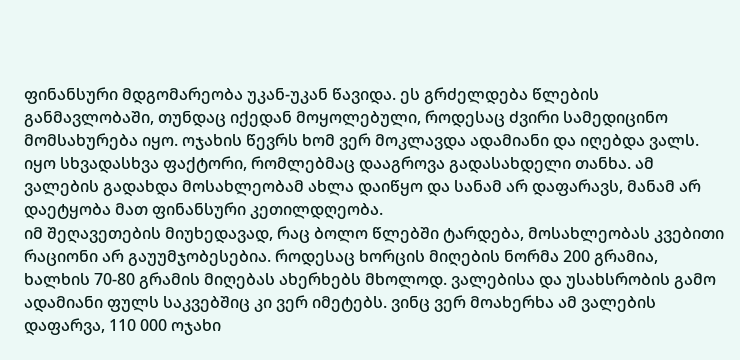ფინანსური მდგომარეობა უკან-უკან წავიდა. ეს გრძელდება წლების განმავლობაში, თუნდაც იქედან მოყოლებული, როდესაც ძვირი სამედიცინო მომსახურება იყო. ოჯახის წევრს ხომ ვერ მოკლავდა ადამიანი და იღებდა ვალს. იყო სხვადასხვა ფაქტორი, რომლებმაც დააგროვა გადასახდელი თანხა. ამ ვალების გადახდა მოსახლეობამ ახლა დაიწყო და სანამ არ დაფარავს, მანამ არ დაეტყობა მათ ფინანსური კეთილდღეობა.
იმ შეღავეთების მიუხედავად, რაც ბოლო წლებში ტარდება, მოსახლეობას კვებითი რაციონი არ გაუუმჯობესებია. როდესაც ხორცის მიღების ნორმა 200 გრამია, ხალხის 70-80 გრამის მიღებას ახერხებს მხოლოდ. ვალებისა და უსახსრობის გამო ადამიანი ფულს საკვებშიც კი ვერ იმეტებს. ვინც ვერ მოახერხა ამ ვალების დაფარვა, 110 000 ოჯახი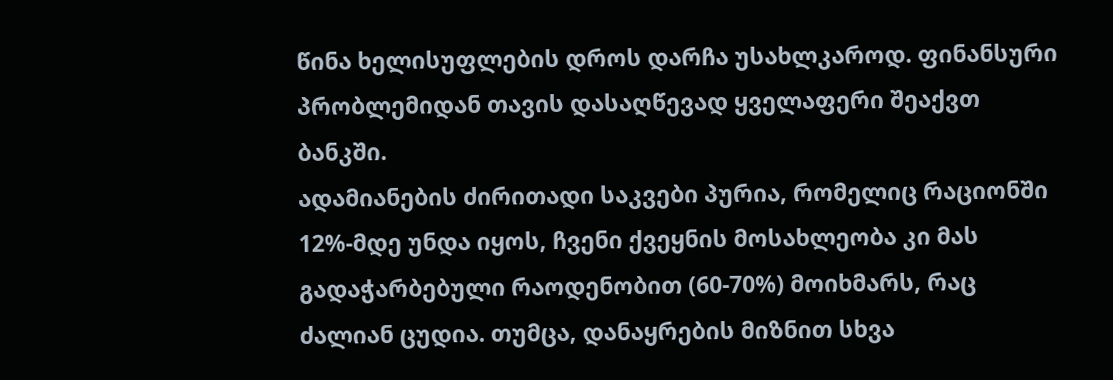წინა ხელისუფლების დროს დარჩა უსახლკაროდ. ფინანსური პრობლემიდან თავის დასაღწევად ყველაფერი შეაქვთ ბანკში.
ადამიანების ძირითადი საკვები პურია, რომელიც რაციონში 12%-მდე უნდა იყოს, ჩვენი ქვეყნის მოსახლეობა კი მას გადაჭარბებული რაოდენობით (60-70%) მოიხმარს, რაც ძალიან ცუდია. თუმცა, დანაყრების მიზნით სხვა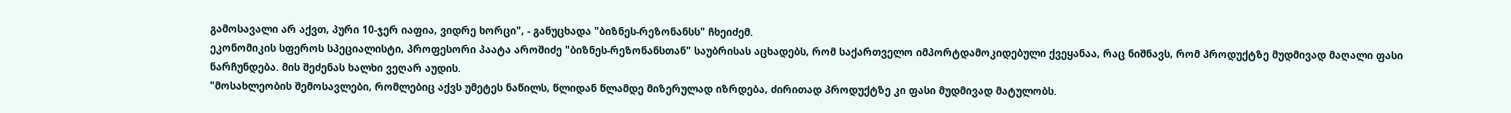გამოსავალი არ აქვთ, პური 10-ჯერ იაფია, ვიდრე ხორცი", - განუცხადა "ბიზნეს-რეზონანსს" ჩხეიძემ.
ეკონომიკის სფეროს სპეციალისტი, პროფესორი პაატა აროშიძე "ბიზნეს-რეზონანსთან" საუბრისას აცხადებს, რომ საქართველო იმპორტდამოკიდებული ქვეყანაა, რაც ნიშნავს, რომ პროდუქტზე მუდმივად მაღალი ფასი ნარჩუნდება. მის შეძენას ხალხი ვეღარ აუდის.
"მოსახლეობის შემოსავლები, რომლებიც აქვს უმეტეს ნაწილს, წლიდან წლამდე მიზერულად იზრდება, ძირითად პროდუქტზე კი ფასი მუდმივად მატულობს.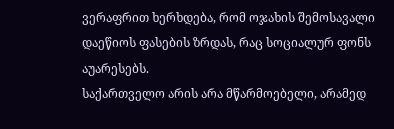ვერაფრით ხერხდება, რომ ოჯახის შემოსავალი დაეწიოს ფასების ზრდას, რაც სოციალურ ფონს აუარესებს.
საქართველო არის არა მწარმოებელი, არამედ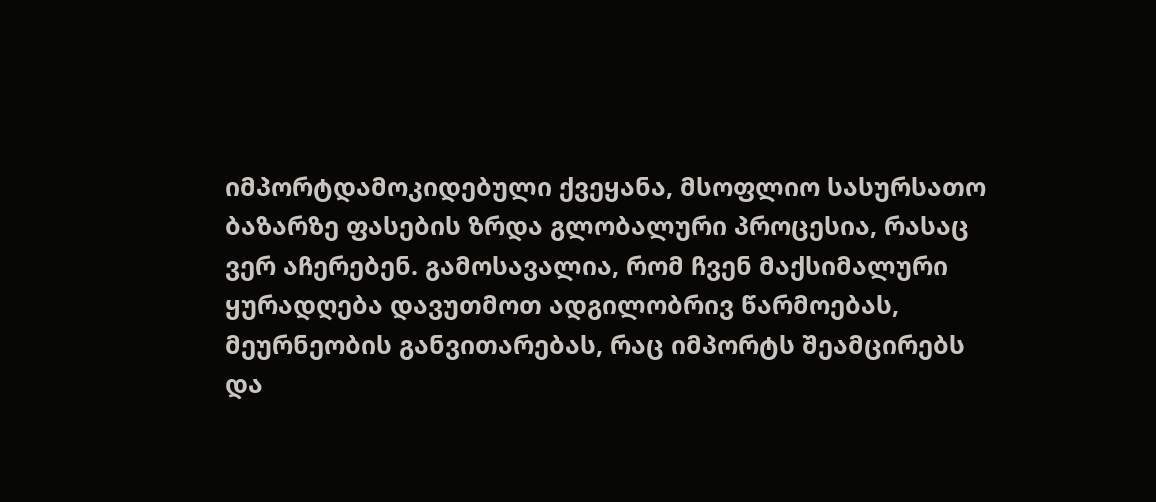იმპორტდამოკიდებული ქვეყანა, მსოფლიო სასურსათო ბაზარზე ფასების ზრდა გლობალური პროცესია, რასაც ვერ აჩერებენ. გამოსავალია, რომ ჩვენ მაქსიმალური ყურადღება დავუთმოთ ადგილობრივ წარმოებას, მეურნეობის განვითარებას, რაც იმპორტს შეამცირებს და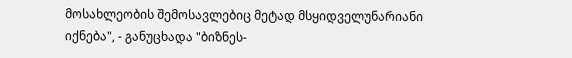მოსახლეობის შემოსავლებიც მეტად მსყიდველუნარიანი იქნება", - განუცხადა "ბიზნეს-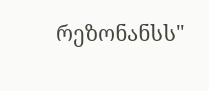რეზონანსს"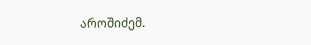აროშიძემ.